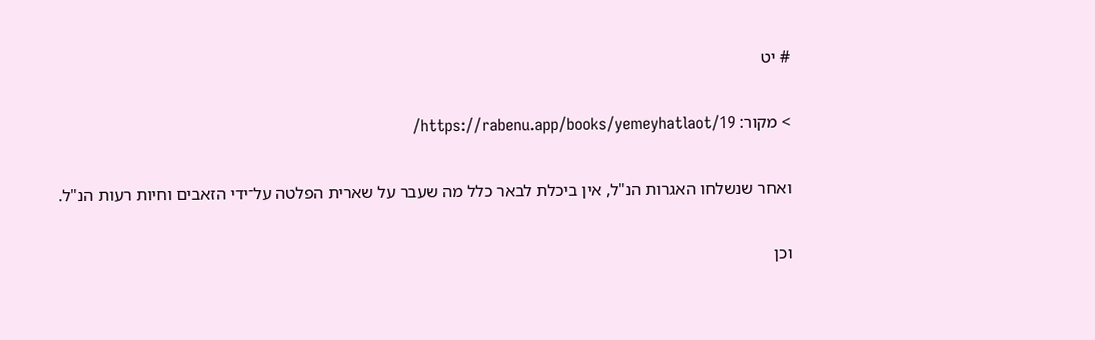# יט

> מקור: https://rabenu.app/books/yemeyhatlaot/19/

ואחר שנשלחו האגרות הנ"ל, אין ביכלת לבאר כלל מה שעבר על שארית הפלטה על־ידי הזאבים וחיות רעות הנ"ל.

וכן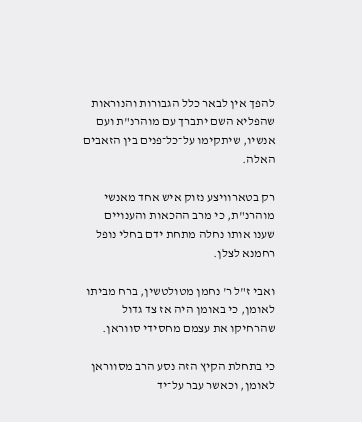להפך אין לבאר כלל הגבורות והנוראות שהפליא השם יתברך עם מוהרנ"ת ועם אנשיו, שיתקימו על־כל־פנים בין הזאבים האלה.

רק בטארוויצע נזוק איש אחד מאנשי מוהרנ"ת, כי מרב ההכאות והענויים שענו אותו נחלה מתחת ידם בחלי נופל רחמנא לצלן.

ואבי ז"ל ר' נחמן מטולטשין, ברח מביתו לאומן, כי באומן היה אז צד גדול שהרחיקו את עצמם מחסידי סווראן.

כי בתחלת הקיץ הזה נסע הרב מסווראן לאומן, וכאשר עבר על־יד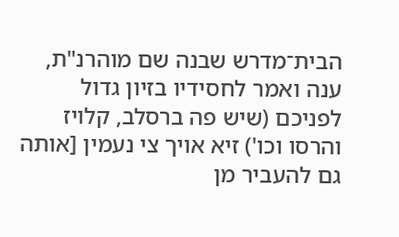הבית־מדרש שבנה שם מוהרנ"ת, ענה ואמר לחסידיו בזיון גדול לפניכם (שיש פה ברסלב, קלויז והרסו וכו') זיא אויך צי נעמין [אותה גם להעביר מן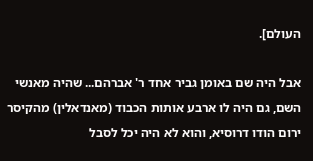העולם].

אבל היה שם באומן גביר אחד ר' אברהם... שהיה מאנשי השם, גם היה לו ארבע אותות הכבוד (מאנדאלין) מהקיסר ירום הודו דרוסיא, והוא לא היה יכל לסבל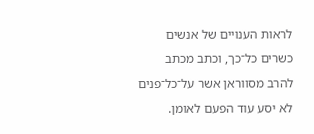לראות הענויים של אנשים כשרים כל־כך, וכתב מכתב להרב מסווראן אשר על־כל־פנים לא יסע עוד הפעם לאומן.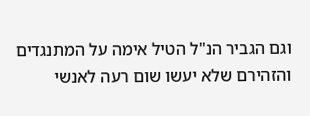וגם הגביר הנ"ל הטיל אימה על המתנגדים והזהירם שלא יעשו שום רעה לאנשי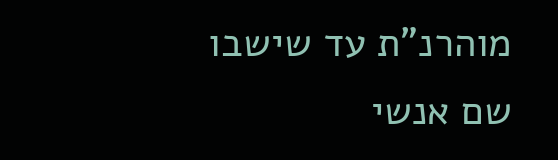מוהרנ"ת עד שישבו שם אנשי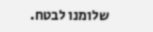שלומנו לבטח.